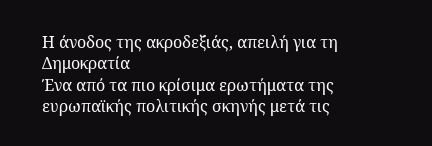Η άνοδος της ακροδεξιάς, απειλή για τη Δημοκρατία
Ένα από τα πιο κρίσιμα ερωτήματα της ευρωπαϊκής πολιτικής σκηνής μετά τις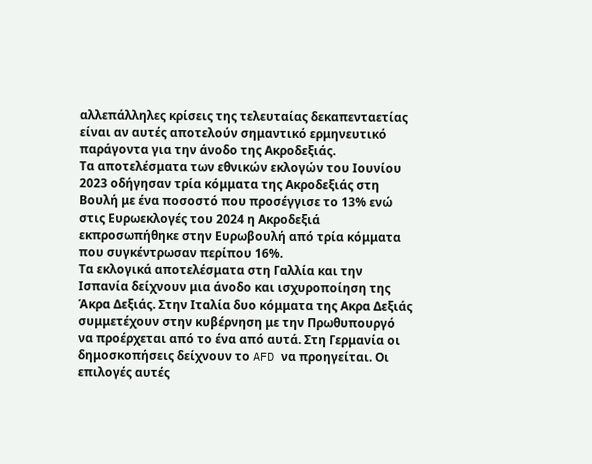αλλεπάλληλες κρίσεις της τελευταίας δεκαπενταετίας είναι αν αυτές αποτελούν σημαντικό ερμηνευτικό παράγοντα για την άνοδο της Ακροδεξιάς.
Τα αποτελέσματα των εθνικών εκλογών του Ιουνίου 2023 οδήγησαν τρία κόμματα της Ακροδεξιάς στη Βουλή με ένα ποσοστό που προσέγγισε το 13% ενώ στις Ευρωεκλογές του 2024 η Ακροδεξιά εκπροσωπήθηκε στην Ευρωβουλή από τρία κόμματα που συγκέντρωσαν περίπου 16%.
Τα εκλογικά αποτελέσματα στη Γαλλία και την Ισπανία δείχνουν μια άνοδο και ισχυροποίηση της Άκρα Δεξιάς. Στην Ιταλία δυο κόμματα της Aκρα Δεξιάς συμμετέχουν στην κυβέρνηση με την Πρωθυπουργό να προέρχεται από το ένα από αυτά. Στη Γερμανία οι δημοσκοπήσεις δείχνουν το AFD να προηγείται. Οι επιλογές αυτές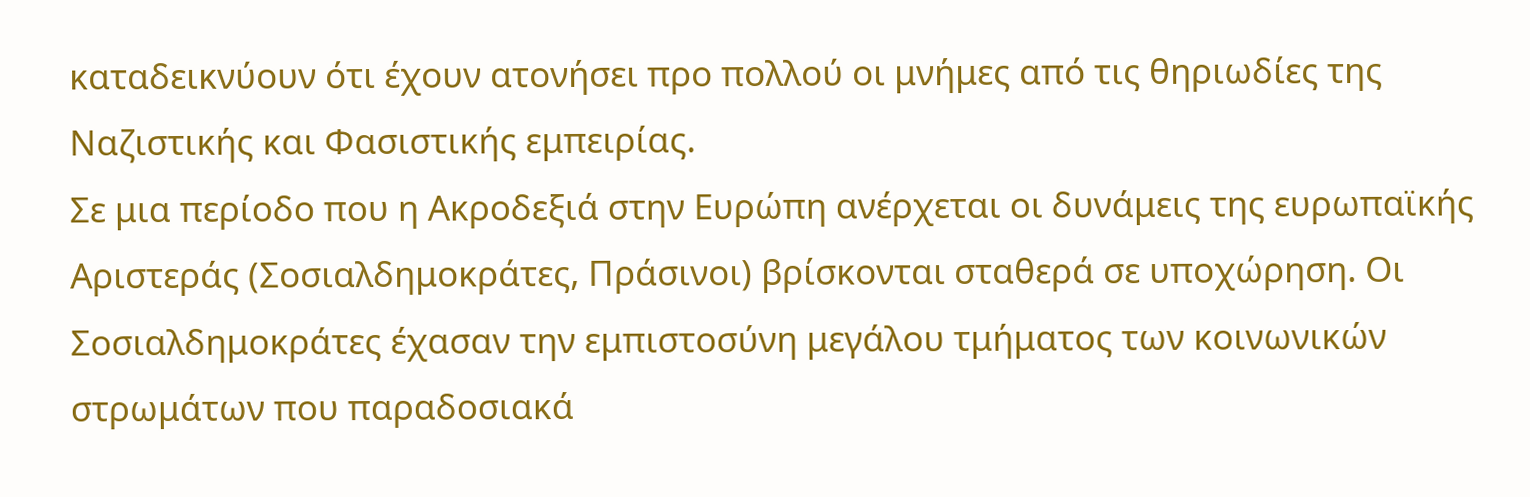καταδεικνύουν ότι έχουν ατονήσει προ πολλού οι μνήμες από τις θηριωδίες της Ναζιστικής και Φασιστικής εμπειρίας.
Σε μια περίοδο που η Ακροδεξιά στην Ευρώπη ανέρχεται οι δυνάμεις της ευρωπαϊκής Αριστεράς (Σοσιαλδημοκράτες, Πράσινοι) βρίσκονται σταθερά σε υποχώρηση. Οι Σοσιαλδημοκράτες έχασαν την εμπιστοσύνη μεγάλου τμήματος των κοινωνικών στρωμάτων που παραδοσιακά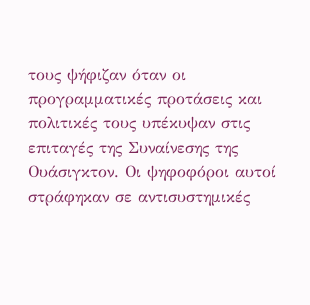τους ψήφιζαν όταν οι προγραμματικές προτάσεις και πολιτικές τους υπέκυψαν στις επιταγές της Συναίνεσης της Ουάσιγκτον. Οι ψηφοφόροι αυτοί στράφηκαν σε αντισυστημικές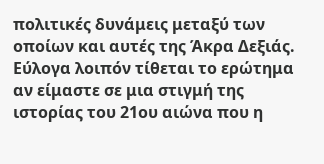πολιτικές δυνάμεις μεταξύ των οποίων και αυτές της Άκρα Δεξιάς.
Εύλογα λοιπόν τίθεται το ερώτημα αν είμαστε σε μια στιγμή της ιστορίας του 21ου αιώνα που η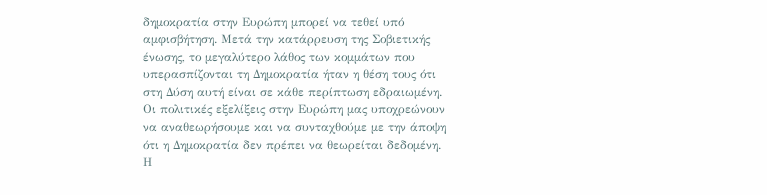δημοκρατία στην Ευρώπη μπορεί να τεθεί υπό αμφισβήτηση. Μετά την κατάρρευση της Σοβιετικής ένωσης, το μεγαλύτερο λάθος των κομμάτων που υπερασπίζονται τη Δημοκρατία ήταν η θέση τους ότι στη Δύση αυτή είναι σε κάθε περίπτωση εδραιωμένη.
Οι πολιτικές εξελίξεις στην Ευρώπη μας υποχρεώνουν να αναθεωρήσουμε και να συνταχθούμε με την άποψη ότι η Δημοκρατία δεν πρέπει να θεωρείται δεδομένη. Η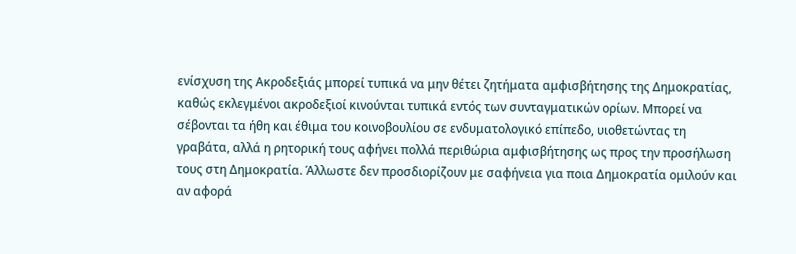ενίσχυση της Ακροδεξιάς μπορεί τυπικά να μην θέτει ζητήματα αμφισβήτησης της Δημοκρατίας, καθώς εκλεγμένοι ακροδεξιοί κινούνται τυπικά εντός των συνταγματικών ορίων. Μπορεί να σέβονται τα ήθη και έθιμα του κοινοβουλίου σε ενδυματολογικό επίπεδο, υιοθετώντας τη γραβάτα, αλλά η ρητορική τους αφήνει πολλά περιθώρια αμφισβήτησης ως προς την προσήλωση τους στη Δημοκρατία. Άλλωστε δεν προσδιορίζουν με σαφήνεια για ποια Δημοκρατία ομιλούν και αν αφορά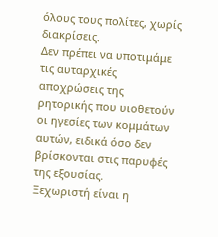όλους τους πολίτες, χωρίς διακρίσεις.
Δεν πρέπει να υποτιμάμε τις αυταρχικές αποχρώσεις της ρητορικής που υιοθετούν οι ηγεσίες των κομμάτων αυτών, ειδικά όσο δεν βρίσκονται στις παρυφές της εξουσίας.
Ξεχωριστή είναι η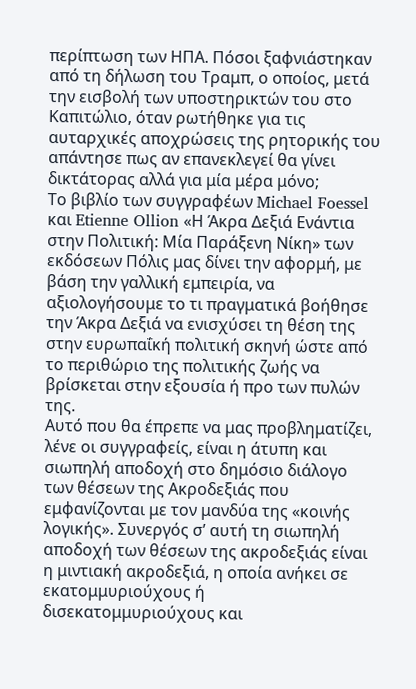περίπτωση των ΗΠΑ. Πόσοι ξαφνιάστηκαν από τη δήλωση του Τραμπ, ο οποίος, μετά την εισβολή των υποστηρικτών του στο Καπιτώλιο, όταν ρωτήθηκε για τις αυταρχικές αποχρώσεις της ρητορικής του απάντησε πως αν επανεκλεγεί θα γίνει δικτάτορας αλλά για μία μέρα μόνο;
Το βιβλίο των συγγραφέων Michael Foessel και Etienne Ollion «Η Άκρα Δεξιά Ενάντια στην Πολιτική: Μία Παράξενη Νίκη» των εκδόσεων Πόλις μας δίνει την αφορμή, με βάση την γαλλική εμπειρία, να αξιολογήσουμε το τι πραγματικά βοήθησε την Άκρα Δεξιά να ενισχύσει τη θέση της στην ευρωπαΐκή πολιτική σκηνή ώστε από το περιθώριο της πολιτικής ζωής να βρίσκεται στην εξουσία ή προ των πυλών της.
Αυτό που θα έπρεπε να μας προβληματίζει, λένε οι συγγραφείς, είναι η άτυπη και σιωπηλή αποδοχή στο δημόσιο διάλογο των θέσεων της Ακροδεξιάς που εμφανίζονται με τον μανδύα της «κοινής λογικής». Συνεργός σ’ αυτή τη σιωπηλή αποδοχή των θέσεων της ακροδεξιάς είναι η μιντιακή ακροδεξιά, η οποία ανήκει σε εκατομμυριούχους ή δισεκατομμυριούχους και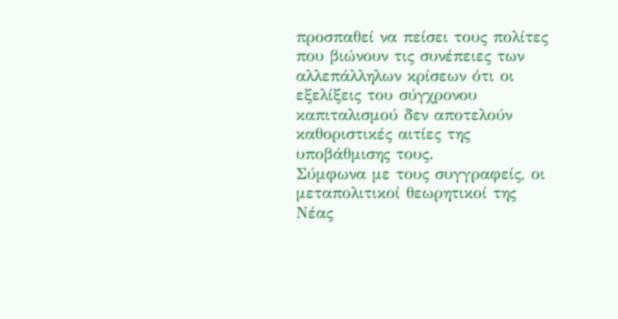προσπαθεί να πείσει τους πολίτες που βιώνουν τις συνέπειες των αλλεπάλληλων κρίσεων ότι οι εξελίξεις του σύγχρονου καπιταλισμού δεν αποτελούν καθοριστικές αιτίες της υποβάθμισης τους.
Σύμφωνα με τους συγγραφείς, οι μεταπολιτικοί θεωρητικοί της Νέας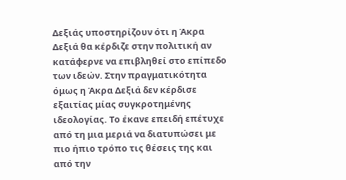Δεξιάς υποστηρίζουν ότι η Άκρα Δεξιά θα κέρδιζε στην πολιτική αν κατάφερνε να επιβληθεί στο επίπεδο των ιδεών. Στην πραγματικότητα όμως η Άκρα Δεξιά δεν κέρδισε εξαιτίας μίας συγκροτημένης ιδεολογίας. Το έκανε επειδή επέτυχε από τη μια μεριά να διατυπώσει με πιο ήπιο τρόπο τις θέσεις της και από την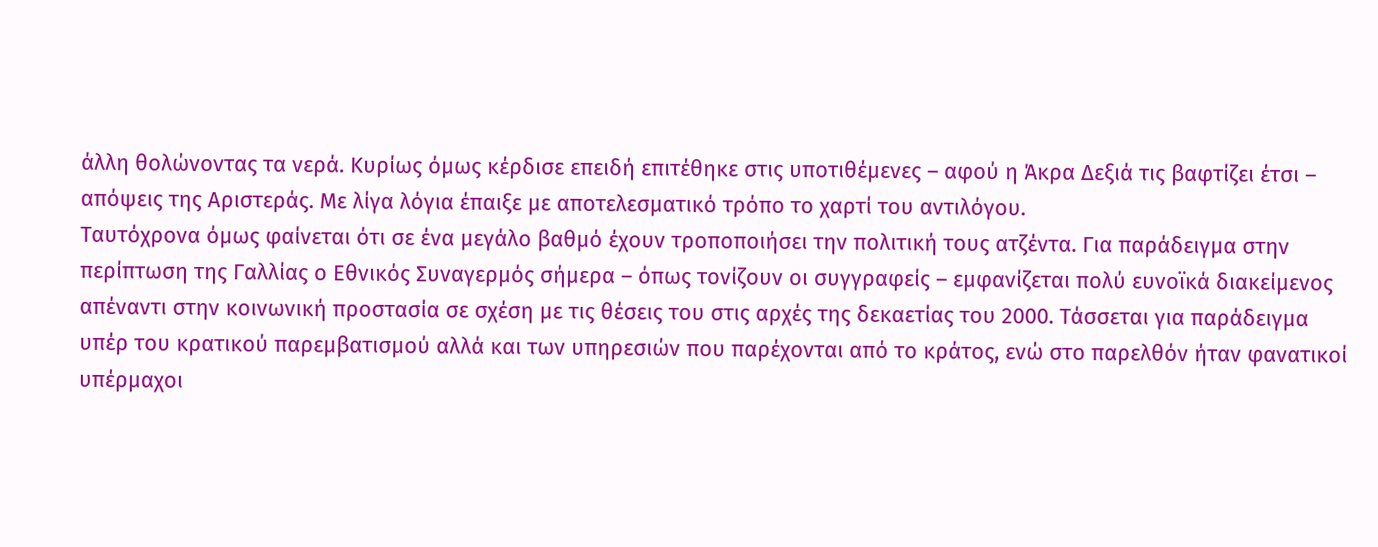άλλη θολώνοντας τα νερά. Κυρίως όμως κέρδισε επειδή επιτέθηκε στις υποτιθέμενες – αφού η Άκρα Δεξιά τις βαφτίζει έτσι – απόψεις της Αριστεράς. Με λίγα λόγια έπαιξε με αποτελεσματικό τρόπο το χαρτί του αντιλόγου.
Ταυτόχρονα όμως φαίνεται ότι σε ένα μεγάλο βαθμό έχουν τροποποιήσει την πολιτική τους ατζέντα. Για παράδειγμα στην περίπτωση της Γαλλίας ο Εθνικός Συναγερμός σήμερα – όπως τονίζουν οι συγγραφείς – εμφανίζεται πολύ ευνοϊκά διακείμενος απέναντι στην κοινωνική προστασία σε σχέση με τις θέσεις του στις αρχές της δεκαετίας του 2000. Τάσσεται για παράδειγμα υπέρ του κρατικού παρεμβατισμού αλλά και των υπηρεσιών που παρέχονται από το κράτος, ενώ στο παρελθόν ήταν φανατικοί υπέρμαχοι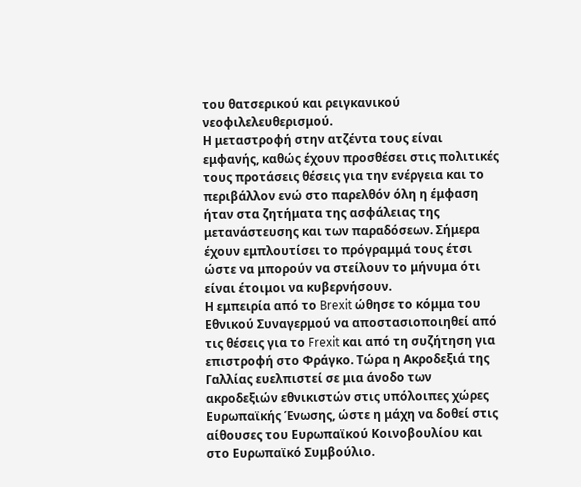του θατσερικού και ρειγκανικού νεοφιλελευθερισμού.
Η μεταστροφή στην ατζέντα τους είναι εμφανής, καθώς έχουν προσθέσει στις πολιτικές τους προτάσεις θέσεις για την ενέργεια και το περιβάλλον ενώ στο παρελθόν όλη η έμφαση ήταν στα ζητήματα της ασφάλειας της μετανάστευσης και των παραδόσεων. Σήμερα έχουν εμπλουτίσει το πρόγραμμά τους έτσι ώστε να μπορούν να στείλουν το μήνυμα ότι είναι έτοιμοι να κυβερνήσουν.
Η εμπειρία από το Brexit ώθησε το κόμμα του Εθνικού Συναγερμού να αποστασιοποιηθεί από τις θέσεις για το Frexit και από τη συζήτηση για επιστροφή στο Φράγκο. Τώρα η Ακροδεξιά της Γαλλίας ευελπιστεί σε μια άνοδο των ακροδεξιών εθνικιστών στις υπόλοιπες χώρες Ευρωπαϊκής Ένωσης, ώστε η μάχη να δοθεί στις αίθουσες του Ευρωπαϊκού Κοινοβουλίου και στο Ευρωπαϊκό Συμβούλιο.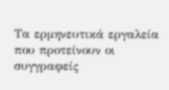Τα ερμηνευτικά εργαλεία που προτείνουν οι συγγραφείς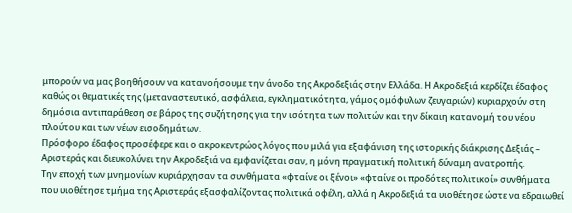μπορούν να μας βοηθήσουν να κατανοήσουμε την άνοδο της Ακροδεξιάς στην Ελλάδα. Η Ακροδεξιά κερδίζει έδαφος καθώς οι θεματικές της (μεταναστευτικό, ασφάλεια, εγκληματικότητα, γάμος ομόφυλων ζευγαριών) κυριαρχούν στη δημόσια αντιπαράθεση σε βάρος της συζήτησης για την ισότητα των πολιτών και την δίκαιη κατανομή του νέου πλούτου και των νέων εισοδημάτων.
Πρόσφορο έδαφος προσέφερε και ο ακροκεντρώος λόγος που μιλά για εξαφάνιση της ιστορικής διάκρισης Δεξιάς – Αριστεράς και διευκολύνει την Ακροδεξιά να εμφανίζεται σαν, η μόνη πραγματική πολιτική δύναμη ανατροπής.
Την εποχή των μνημονίων κυριάρχησαν τα συνθήματα «φταίνε οι ξένοι» «φταίνε οι προδότες πολιτικοί» συνθήματα που υιοθέτησε τμήμα της Αριστεράς εξασφαλίζοντας πολιτικά οφέλη, αλλά η Ακροδεξιά τα υιοθέτησε ώστε να εδραιωθεί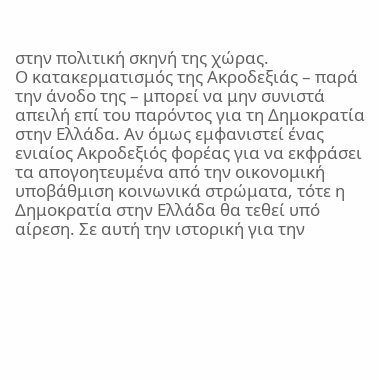στην πολιτική σκηνή της χώρας.
Ο κατακερματισμός της Ακροδεξιάς – παρά την άνοδο της – μπορεί να μην συνιστά απειλή επί του παρόντος για τη Δημοκρατία στην Ελλάδα. Αν όμως εμφανιστεί ένας ενιαίος Ακροδεξιός φορέας για να εκφράσει τα απογοητευμένα από την οικονομική υποβάθμιση κοινωνικά στρώματα, τότε η Δημοκρατία στην Ελλάδα θα τεθεί υπό αίρεση. Σε αυτή την ιστορική για την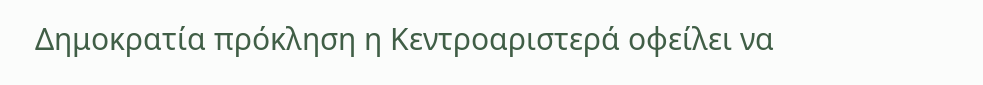Δημοκρατία πρόκληση η Κεντροαριστερά οφείλει να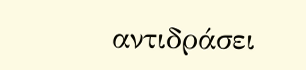αντιδράσει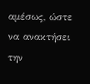αμέσως, ώστε να ανακτήσει την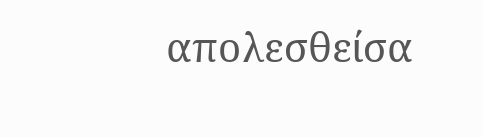απολεσθείσα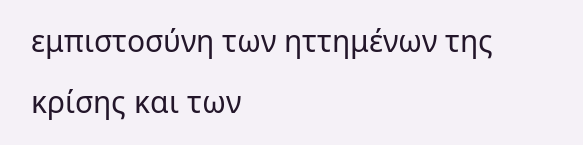εμπιστοσύνη των ηττημένων της κρίσης και των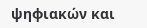ψηφιακών και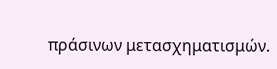πράσινων μετασχηματισμών.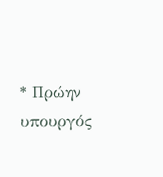* Πρώην υπουργός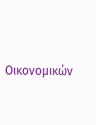Οικονομικών